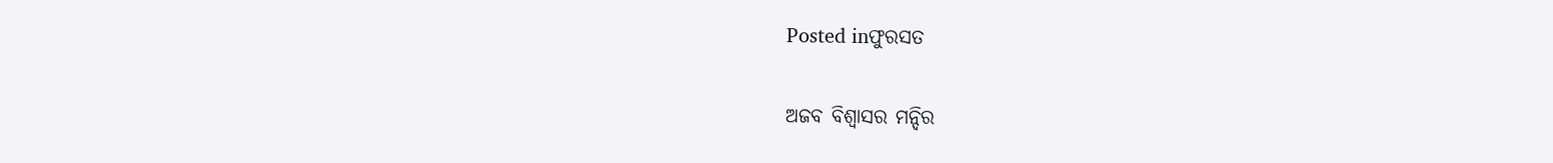Posted inଫୁରସତ

ଅଜବ ବିଶ୍ୱାସର ମନ୍ଦିର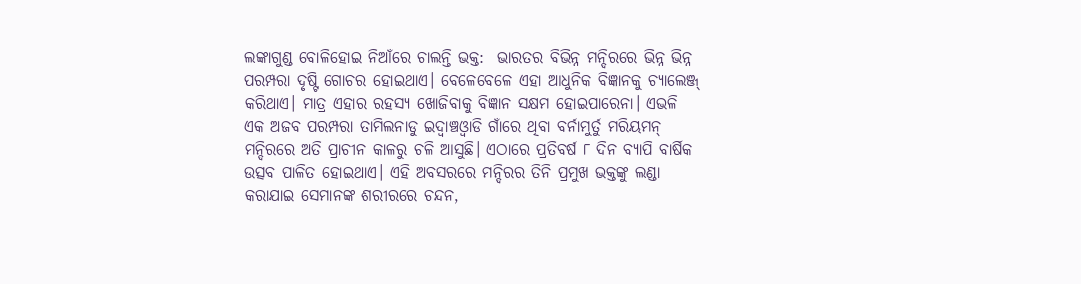ଲଙ୍କାଗୁଣ୍ଡ ବୋଳିହୋଇ ନିଆଁରେ ଚାଲନ୍ତି ଭକ୍ତ:  ଭାରତର ବିଭିନ୍ନ ମନ୍ଦିରରେ ଭିନ୍ନ ଭିନ୍ନ ପରମ୍ପରା ଦୃଷ୍ଟି ଗୋଚର ହୋଇଥାଏ। ବେଳେବେଳେ ଏହା ଆଧୁନିକ ବିଜ୍ଞାନକୁ ଚ୍ୟାଲେଞ୍ଜ୍‌ କରିଥାଏ। ମାତ୍ର ଏହାର ରହସ୍ୟ ଖୋଜିବାକୁ ବିଜ୍ଞାନ ସକ୍ଷମ ହୋଇପାରେନା। ଏଭଳି ଏକ ଅଜବ ପରମ୍ପରା ତାମିଲନାଡୁ ଇଦ୍ୱାଞ୍ଚଓ୍ବାଡି ଗାଁରେ ଥିବା ବର୍ନାମୁର୍ତୁ ମରିୟମନ୍‌ ମନ୍ଦିରରେ ଅତି ପ୍ରାଚୀନ କାଳରୁ ଚଳି ଆସୁଛି। ଏଠାରେ ପ୍ରତିବର୍ଷ ୮ ଦିନ ବ୍ୟାପି ବାର୍ଷିକ ଉତ୍ସବ ପାଳିତ ହୋଇଥାଏ। ଏହି ଅବସରରେ ମନ୍ଦିରର ତିନି ପ୍ରମୁଖ ଭକ୍ତଙ୍କୁ ଲଣ୍ଡା କରାଯାଇ ସେମାନଙ୍କ ଶରୀରରେ ଚନ୍ଦନ,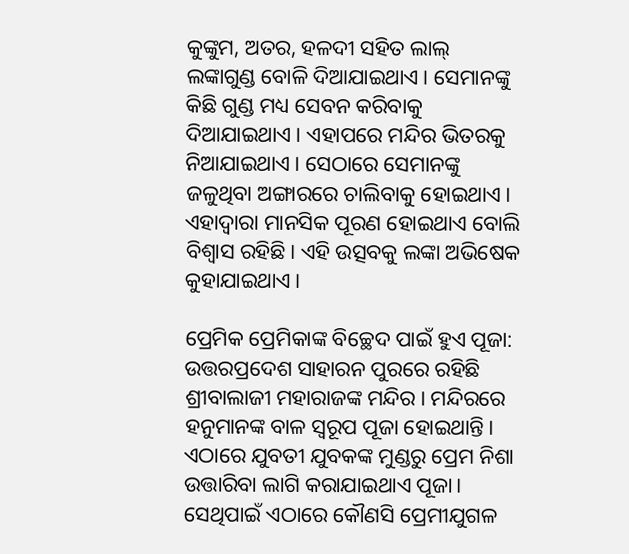କୁଙ୍କୁମ, ଅତର, ହଳଦୀ ସହିତ ଲାଲ୍‌ ଲଙ୍କାଗୁଣ୍ଡ ବୋଳି ଦିଆଯାଇଥାଏ। ସେମାନଙ୍କୁ କିଛି ଗୁଣ୍ଡ ମଧ୍ୟ ସେବନ କରିବାକୁ ଦିଆଯାଇଥାଏ। ଏହାପରେ ମନ୍ଦିର ଭିତରକୁ ନିଆଯାଇଥାଏ। ସେଠାରେ ସେମାନଙ୍କୁ ଜଳୁଥିବା ଅଙ୍ଗାରରେ ଚାଲିବାକୁ ହୋଇଥାଏ। ଏହାଦ୍ୱାରା ମାନସିକ ପୂରଣ ହୋଇଥାଏ ବୋଲି ବିଶ୍ୱାସ ରହିଛି। ଏହି ଉତ୍ସବକୁ ଲଙ୍କା ଅଭିଷେକ କୁହାଯାଇଥାଏ।

ପ୍ରେମିକ ପ୍ରେମିକାଙ୍କ ବିଚ୍ଛେଦ ପାଇଁ ହୁଏ ପୂଜା: ଉତ୍ତରପ୍ରଦେଶ ସାହାରନ ପୁରରେ ରହିଛି ଶ୍ରୀବାଲାଜୀ ମହାରାଜଙ୍କ ମନ୍ଦିର। ମନ୍ଦିରରେ ହନୁମାନଙ୍କ ବାଳ ସ୍ବରୂପ ପୂଜା ହୋଇଥାନ୍ତି। ଏଠାରେ ଯୁବତୀ ଯୁବକଙ୍କ ମୁଣ୍ଡରୁ ପ୍ରେମ ନିଶା ଉତ୍ତାରିବା ଲାଗି କରାଯାଇଥାଏ ପୂଜା। ସେଥିପାଇଁ ଏଠାରେ କୌଣସି ପ୍ରେମୀଯୁଗଳ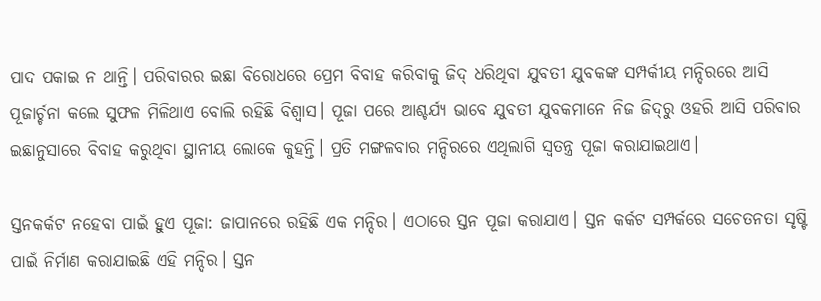ପାଦ ପକାଇ ନ ଥାନ୍ତି। ପରିବାରର ଇଛା ବିରୋଧରେ ପ୍ରେମ ବିବାହ କରିବାକୁ ଜିଦ୍‌ ଧରିଥିବା ଯୁବତୀ ଯୁବକଙ୍କ ସମ୍ପର୍କୀୟ ମନ୍ଦିରରେ ଆସି ପୂଜାର୍ଚ୍ଚନା କଲେ ସୁଫଳ ମିଳିଥାଏ ବୋଲି ରହିଛି ବିଶ୍ୱାସ। ପୂଜା ପରେ ଆଶ୍ଚର୍ଯ୍ୟ ଭାବେ ଯୁବତୀ ଯୁବକମାନେ ନିଜ ଜିଦ୍‌ରୁ ଓହରି ଆସି ପରିବାର ଇଛାନୁସାରେ ବିବାହ କରୁଥିବା ସ୍ଥାନୀୟ ଲୋକେ କୁହନ୍ତି। ପ୍ରତି ମଙ୍ଗଳବାର ମନ୍ଦିରରେ ଏଥିଲାଗି ସ୍ବତନ୍ତ୍ର ପୂଜା କରାଯାଇଥାଏ।

ସ୍ତନକର୍କଟ ନହେବା ପାଇଁ ହୁଏ ପୂଜା: ଜାପାନରେ ରହିଛି ଏକ ମନ୍ଦିର। ଏଠାରେ ସ୍ତନ ପୂଜା କରାଯାଏ। ସ୍ତନ କର୍କଟ ସମ୍ପର୍କରେ ସଚେତନତା ସୃଷ୍ଟି ପାଇଁ ନିର୍ମାଣ କରାଯାଇଛି ଏହି ମନ୍ଦିର। ସ୍ତନ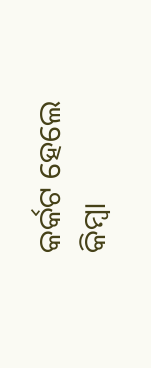କର୍କଟ ହେଲେ କିମ୍ବା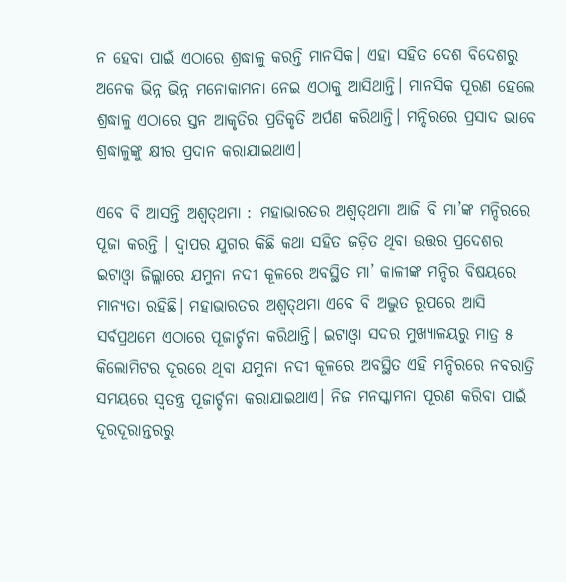ନ ହେବା ପାଇଁ ଏଠାରେ ଶ୍ରଦ୍ଧାଳୁ କରନ୍ତି ମାନସିକ। ଏହା ସହିତ ଦେଶ ବିଦେଶରୁ ଅନେକ ଭିନ୍ନ ଭିନ୍ନ ମନୋକାମନା ନେଇ ଏଠାକୁ ଆସିଥାନ୍ତି। ମାନସିକ ପୂରଣ ହେଲେ ଶ୍ରଦ୍ଧାଳୁ ଏଠାରେ ସ୍ତନ ଆକୃତିର ପ୍ରତିକୃତି ଅର୍ପଣ କରିଥାନ୍ତି। ମନ୍ଦିରରେ ପ୍ରସାଦ ଭାବେ ଶ୍ରଦ୍ଧାଳୁଙ୍କୁ କ୍ଷୀର ପ୍ରଦାନ କରାଯାଇଥାଏ।

ଏବେ ବି ଆସନ୍ତି ଅଶ୍ୱତ୍‌ଥମା : ମହାଭାରତର ଅଶ୍ୱତ୍‌ଥମା ଆଜି ବି ମା’ଙ୍କ ମନ୍ଦିରରେ ପୂଜା କରନ୍ତି । ଦ୍ୱାପର ଯୁଗର କିଛି କଥା ସହିତ ଜଡ଼ିତ ଥିବା ଉତ୍ତର ପ୍ରଦେଶର ଇଟାଓ୍ବା ଜିଲ୍ଲାରେ ଯମୁନା ନଦୀ କୂଳରେ ଅବସ୍ଥିତ ମା’ କାଳୀଙ୍କ ମନ୍ଦିର ବିଷୟରେ ମାନ୍ୟତା ରହିଛି। ମହାଭାରତର ଅଶ୍ୱତ୍‌ଥମା ଏବେ ବି ଅଦ୍ଭୁତ ରୂପରେ ଆସି ସର୍ବପ୍ରଥମେ ଏଠାରେ ପୂଜାର୍ଚ୍ଚନା କରିଥାନ୍ତି। ଇଟାଓ୍ବା ସଦର ମୁଖ୍ୟାଳୟରୁ ମାତ୍ର ୫ କିଲୋମିଟର ଦୂରରେ ଥିବା ଯମୁନା ନଦୀ କୂଳରେ ଅବସ୍ଥିତ ଏହି ମନ୍ଦିରରେ ନବରାତ୍ରି ସମୟରେ ସ୍ବତନ୍ତ୍ର ପୂଜାର୍ଚ୍ଚନା କରାଯାଇଥାଏ। ନିଜ ମନସ୍କାମନା ପୂରଣ କରିବା ପାଇଁ ଦୂରଦୂରାନ୍ତରରୁ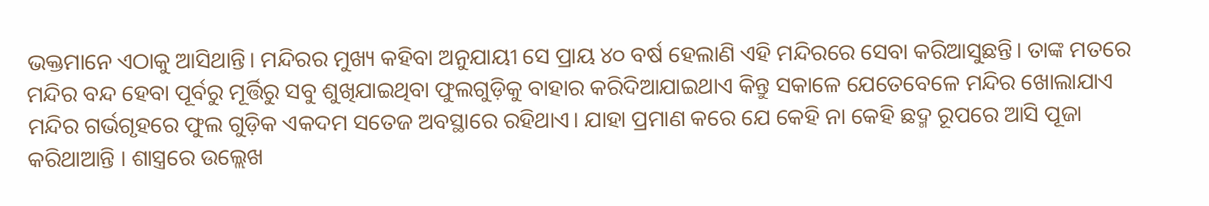ଭକ୍ତମାନେ ଏଠାକୁ ଆସିଥାନ୍ତି। ମନ୍ଦିରର ମୁଖ୍ୟ କହିବା ଅନୁଯାୟୀ ସେ ପ୍ରାୟ ୪୦ ବର୍ଷ ହେଲାଣି ଏହି ମନ୍ଦିରରେ ସେବା କରିଆସୁଛନ୍ତି। ତାଙ୍କ ମତରେ ମନ୍ଦିର ବନ୍ଦ ହେବା ପୂର୍ବରୁ ମୂର୍ତ୍ତିରୁ ସବୁ ଶୁଖିଯାଇଥିବା ଫୁଲଗୁଡ଼ିକୁ ବାହାର କରିଦିଆଯାଇଥାଏ କିନ୍ତୁ ସକାଳେ ଯେତେବେଳେ ମନ୍ଦିର ଖୋଲାଯାଏ ମନ୍ଦିର ଗର୍ଭଗୃହରେ ଫୁଲ ଗୁଡ଼ିକ ଏକଦମ ସତେଜ ଅବସ୍ଥାରେ ରହିଥାଏ। ଯାହା ପ୍ରମାଣ କରେ ଯେ କେହି ନା କେହି ଛଦ୍ମ ରୂପରେ ଆସି ପୂଜା କରିଥାଆନ୍ତି । ଶାସ୍ତ୍ରରେ ଉଲ୍ଲେଖ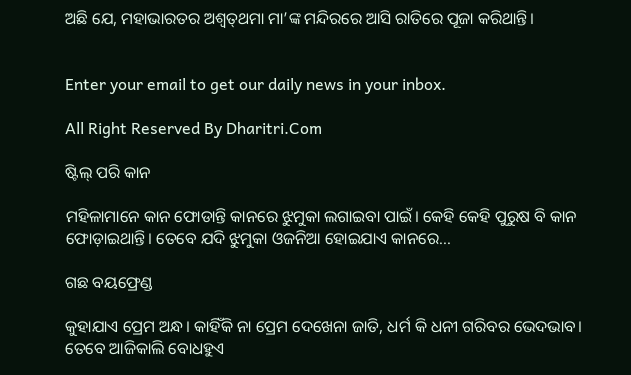ଅଛି ଯେ, ମହାଭାରତର ଅଶ୍ୱତ୍‌ଥମା ମା’ଙ୍କ ମନ୍ଦିରରେ ଆସି ରାତିରେ ପୂଜା କରିଥାନ୍ତି।


Enter your email to get our daily news in your inbox.

All Right Reserved By Dharitri.Com

ଷ୍ଟିଲ୍‌ ପରି କାନ

ମହିଳାମାନେ କାନ ଫୋଡାନ୍ତି କାନରେ ଝୁମୁକା ଲଗାଇବା ପାଇଁ। କେହି କେହି ପୁରୁଷ ବି କାନ ଫୋଡ଼ାଇଥାନ୍ତି। ତେବେ ଯଦି ଝୁମୁକା ଓଜନିଆ ହୋଇଯାଏ କାନରେ...

ଗଛ ବୟଫ୍ରେଣ୍ଡ

କୁହାଯାଏ ପ୍ରେମ ଅନ୍ଧ। କାହିଁକି ନା ପ୍ରେମ ଦେଖେନା ଜାତି, ଧର୍ମ କି ଧନୀ ଗରିବର ଭେଦଭାବ। ତେବେ ଆଜିକାଲି ବୋଧହୁଏ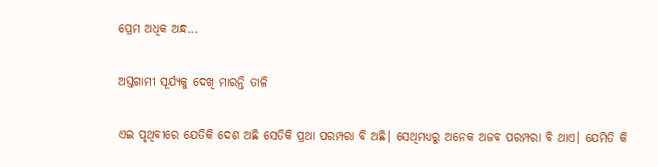ପ୍ରେମ ଅଧିକ ଅନ୍ଧ...

ଅସ୍ତଗାମୀ ସୂର୍ଯ୍ୟକୁ ଦେଖି ମାରନ୍ତି ତାଳି

ଏଇ ପୃଥିବୀରେ ଯେତିକି ଦେଶ ଅଛି ସେତିକି ପ୍ରଥା ପରମ୍ପରା ବି ଅଛି। ସେଥିମଧ୍ୟରୁ ଅନେକ ଅଜବ ପରମ୍ପରା ବି ଥାଏ। ଯେମିତି କି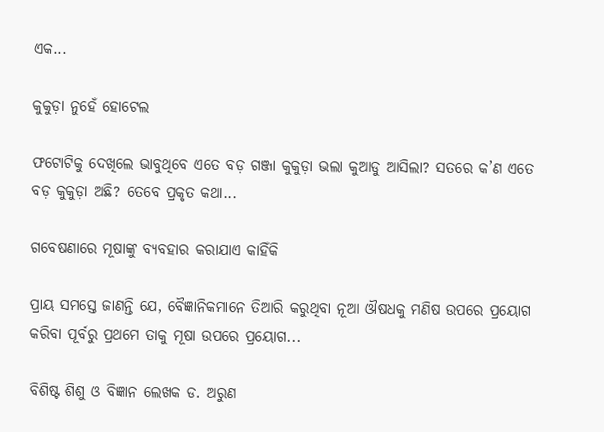ଏକ...

କୁକୁଡ଼ା ନୁହେଁ ହୋଟେଲ

ଫଟୋଟିକୁ ଦେଖିଲେ ଭାବୁଥିବେ ଏତେ ବଡ଼ ଗଞ୍ଜା କୁକୁଡ଼ା ଭଲା କୁଆଡୁ ଆସିଲା? ସତରେ କ’ଣ ଏତେ ବଡ଼ କୁକୁଡ଼ା ଅଛି? ତେବେ ପ୍ରକୃତ କଥା...

ଗବେଷଣାରେ ମୂଷାଙ୍କୁ ବ୍ୟବହାର କରାଯାଏ କାହିଁକି

ପ୍ରାୟ ସମସ୍ତେ ଜାଣନ୍ତି ଯେ, ବୈଜ୍ଞାନିକମାନେ ତିଆରି କରୁଥିବା ନୂଆ ଔଷଧକୁ ମଣିଷ ଉପରେ ପ୍ରୟୋଗ କରିବା ପୂର୍ବରୁ ପ୍ରଥମେ ତାକୁ ମୂଷା ଉପରେ ପ୍ରୟୋଗ...

ବିଶିଷ୍ଟ ଶିଶୁ ଓ ବିଜ୍ଞାନ ଲେଖକ ଡ. ଅରୁଣ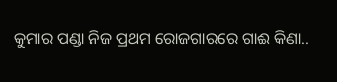କୁମାର ପଣ୍ଡା ନିଜ ପ୍ରଥମ ରୋଜଗାରରେ ଗାଈ କିଣା..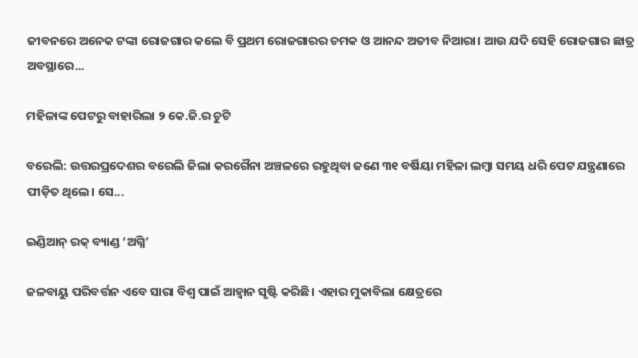ଜୀବନରେ ଅନେକ ଟଙ୍କା ରୋଜଗାର କଲେ ବି ପ୍ରଥମ ରୋଜଗାରର ଚମକ ଓ ଆନନ୍ଦ ଅତୀବ ନିଆରା। ଆଉ ଯଦି ସେହି ରୋଜଗାର ଛାତ୍ର ଅବସ୍ଥାରେ...

ମହିଳାଙ୍କ ପେଟରୁ ବାହାରିଲା ୨ କେ.ଜି.ର ଚୁଟି

ବରେଲି: ଉତ୍ତରପ୍ରଦେଶର ବରେଲି ଜିଲା କରଗୈନା ଅଞ୍ଚଳରେ ରହୁଥିବା ଜଣେ ୩୧ ବର୍ଷିୟା ମହିଳା ଲମ୍ବା ସମୟ ଧରି ପେଟ ଯନ୍ତ୍ରଣାରେ ପୀଡ଼ିତ ଥିଲେ। ସେ...

ଇଣ୍ଡିଆନ୍‌ ରକ୍‌ ବ୍ୟାଣ୍ଡ ‘ଅଗ୍ନି’

ଜଳବାୟୁ ପରିବର୍ତ୍ତନ ଏବେ ସାରା ବିଶ୍ୱ ପାଇଁ ଆହ୍ବାନ ସୃଷ୍ଟି କରିଛି। ଏହାର ମୁକାବିଲା କ୍ଷେତ୍ରରେ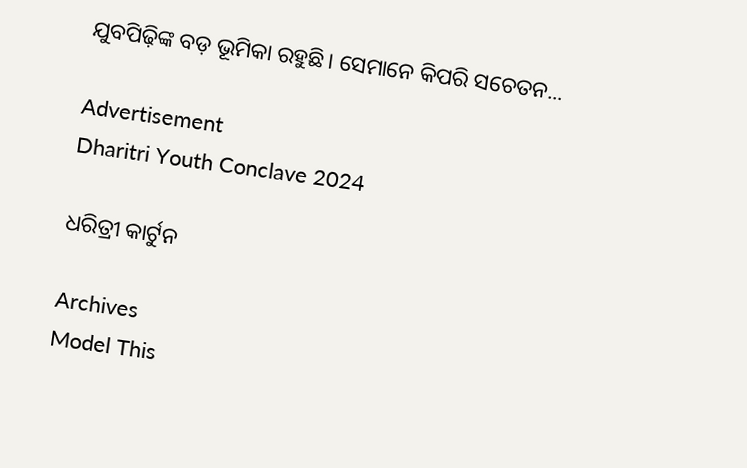ଯୁବପିଢ଼ିଙ୍କ ବଡ଼ ଭୂମିକା ରହୁଛି। ସେମାନେ କିପରି ସଚେତନ...

Advertisement
Dharitri Youth Conclave 2024

ଧରିତ୍ରୀ କାର୍ଟୁନ

Archives
Model This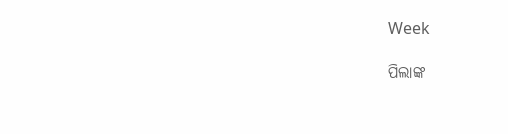Week

ପିଲାଙ୍କ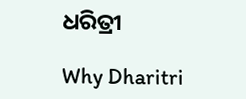ଧରିତ୍ରୀ

Why Dharitri